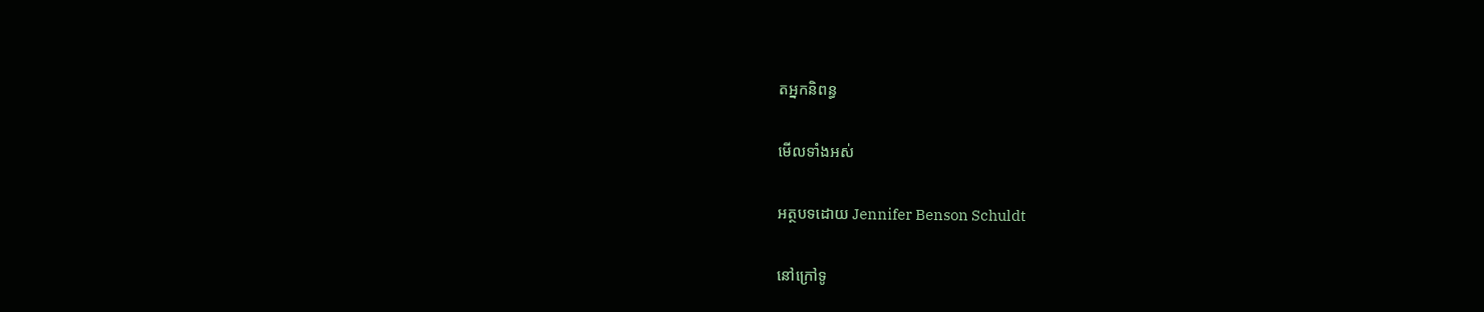តអ្នកនិពន្ធ

មើលទាំងអស់

អត្ថបទដោយ Jennifer Benson Schuldt

នៅក្រៅទូ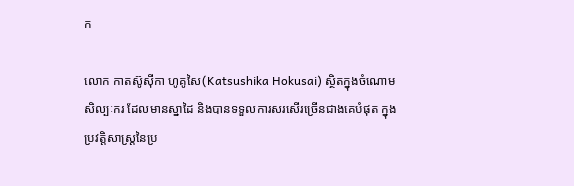ក

លោក កាតស៊ូស៊ីកា ហូគូសៃ(Katsushika Hokusai) ស្ថិតក្នុងចំណោមសិល្បៈករ ដែលមានស្នាដៃ និងបានទទួលការសរសើរច្រើនជាងគេបំផុត ក្នុងប្រវត្តិសាស្ត្រនៃប្រ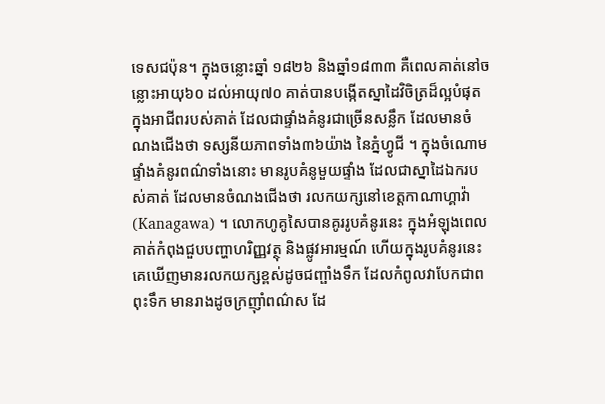ទេសជប៉ុន។ ក្នុងចន្លោះឆ្នាំ ១៨២៦ និងឆ្នាំ១៨៣៣ គឺពេលគាត់នៅចន្លោះអាយុ៦០ ដល់អាយុ៧០ គាត់បានបង្កើតស្នាដៃវិចិត្រដ៏ល្អបំផុត ក្នុងអាជីពរបស់គាត់ ដែលជាផ្ទាំងគំនូរជាច្រើនសន្លឹក ដែលមានចំណងជើងថា ទស្សនីយភាពទាំង៣៦យ៉ាង នៃភ្នំហ្វូជី ។ ក្នុងចំណោមផ្ទាំងគំនូរពណ៌ទាំងនោះ មានរូបគំនូមួយផ្ទាំង ដែលជាស្នាដៃឯករបស់គាត់ ដែលមានចំណងជើងថា រលកយក្សនៅខេត្តកាណាហ្គាវ៉ា(Kanagawa) ។ លោកហូគូសៃបានគូររូបគំនូរនេះ ក្នុងអំឡុងពេលគាត់កំពុងជួបបញ្ហាហរិញ្ញវត្ថុ និងផ្លូវអារម្មណ៍ ហើយក្នុងរូបគំនូរនេះ គេឃើញមានរលកយក្សខ្ពស់ដូចជញ្ផាំងទឹក ដែលកំពូលវាបែកជាពពុះទឹក មានរាងដូចក្រញ៉ាំពណ៌ស ដែ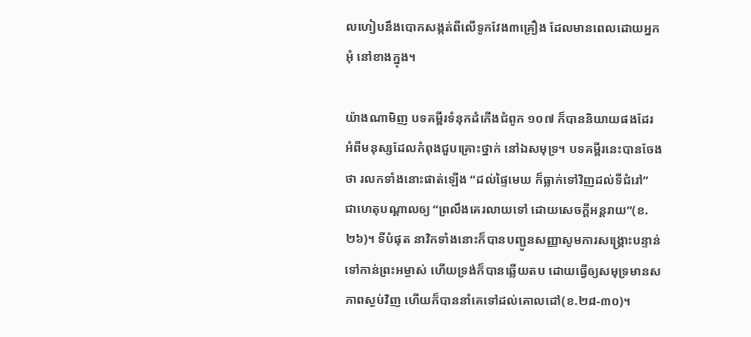លហៀបនឹងបោកសង្កត់ពីលើទូកវែង៣គ្រឿង ដែលមានពេលដោយអ្នកអុំ នៅខាងក្នុង។

យ៉ាងណាមិញ បទគម្ពីរទំនុកដំកើងជំពូក ១០៧ ក៏បាននិយាយផងដែរ អំពីមនុស្សដែលកំពុងជួបគ្រោះថ្នាក់ នៅឯសមុទ្រ។ បទគម្ពីរនេះបានចែងថា រលកទាំងនោះផាត់ឡើង “ដល់ផ្ទៃមេឃ ក៏ធ្លាក់ទៅវិញដល់ទីជំរៅ” ជាហេតុបណ្តាលឲ្យ “ព្រលឹងគេរលាយទៅ ដោយសេចក្តីអន្តរាយ”(ខ.២៦)។ ទីបំផុត នាវិកទាំងនោះក៏បានបញ្ជូនសញ្ញាសូមការសង្រ្គោះបន្ទាន់ ទៅកាន់ព្រះអម្ចាស់ ហើយទ្រង់ក៏បានឆ្លើយតប ដោយធ្វើឲ្យសមុទ្រមានសភាពស្ងប់វិញ ហើយក៏បាននាំគេទៅដល់គោលដៅ(ខ.២៨-៣០)។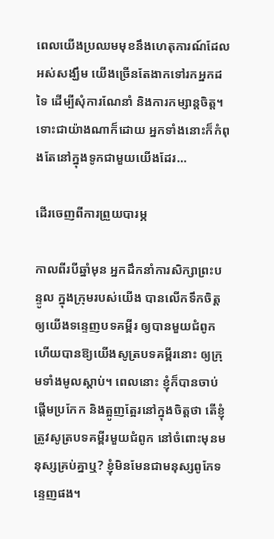ពេលយើងប្រឈមមុខនឹងហេតុការណ៍ដែលអស់សង្ឃឹម យើងច្រើនតែងាកទៅរកអ្នកដទៃ ដើម្បីសុំការណែនាំ និងការកម្សាន្តចិត្ត។ ទោះជាយ៉ាងណាក៏ដោយ អ្នកទាំងនោះក៏កំពុងតែនៅក្នុងទូកជាមួយយើងដែរ…

ដើរចេញពីការព្រួយបារម្ភ

កាលពីរបីឆ្នាំមុន អ្នកដឹកនាំការសិក្សាព្រះបន្ទូល ក្នុងក្រុមរបស់យើង បានលើកទឹកចិត្តឲ្យយើងទន្ទេញបទគម្ពីរ ឲ្យបានមួយជំពូក ហើយបានឱ្យយើងសូត្របទគម្ពីរនោះ ឲ្យក្រុមទាំងមូលស្តាប់។ ពេលនោះ ខ្ញុំក៏បានចាប់ផ្តើមប្រកែក និងត្អូញត្អែរនៅក្នុងចិត្តថា តើខ្ញុំត្រូវសូត្របទគម្ពីរមួយជំពូក នៅចំពោះមុនមនុស្សគ្រប់គ្នាឬ? ខ្ញុំមិនមែនជាមនុស្សពូកែទន្ទេញផង។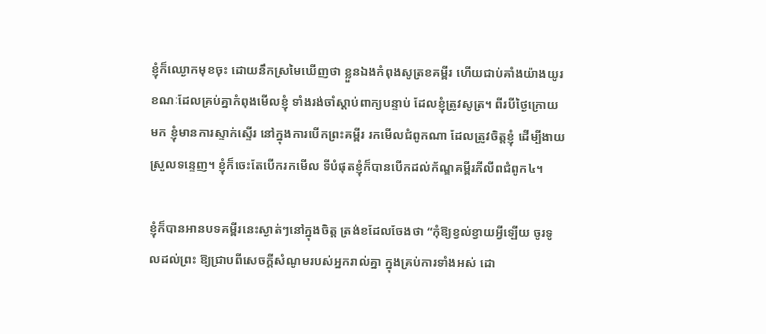ខ្ញុំក៏ឈ្ងោកមុខចុះ ដោយនឹកស្រមៃឃើញថា ខ្លួនឯងកំពុងសូត្រខគម្ពីរ ហើយជាប់គាំងយ៉ាងយូរ ខណៈដែលគ្រប់គ្នាកំពុងមើលខ្ញុំ ទាំងរង់ចាំស្តាប់ពាក្យបន្ទាប់ ដែលខ្ញុំត្រូវសូត្រ។ ពីរបីថ្ងៃក្រោយមក ខ្ញុំមានការស្ទាក់ស្ទើរ នៅក្នុងការបើកព្រះគម្ពីរ រកមើលជំពូកណា ដែលត្រូវចិត្តខ្ញុំ ដើម្បីងាយស្រួលទន្ទេញ។ ខ្ញុំក៏ចេះតែបើករកមើល ទីបំផុតខ្ញុំក៏បានបើកដល់ក័ណ្ឌគម្ពីរភីលីពជំពូក៤។

ខ្ញុំក៏បានអានបទគម្ពីរនេះស្ងាត់ៗនៅក្នុងចិត្ត ត្រង់ខដែលចែងថា “កុំឱ្យខ្វល់ខ្វាយអ្វីឡើយ ចូរទូលដល់ព្រះ ឱ្យជ្រាបពីសេចក្តីសំណូមរបស់អ្នករាល់គ្នា ក្នុងគ្រប់ការទាំងអស់ ដោ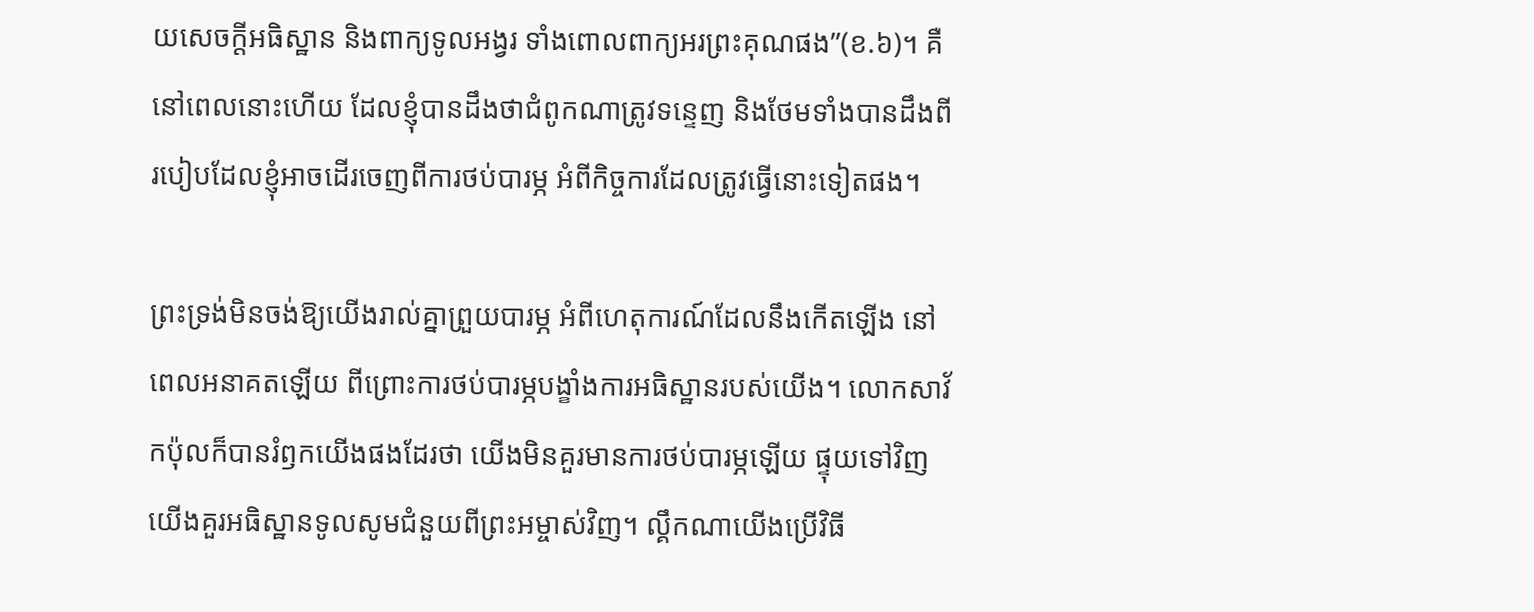យសេចក្តីអធិស្ឋាន និងពាក្យទូលអង្វរ ទាំងពោលពាក្យអរព្រះគុណផង”(ខ.៦)។ គឺនៅពេលនោះហើយ ដែលខ្ញុំបានដឹងថាជំពូកណាត្រូវទន្ទេញ និងថែមទាំងបានដឹងពីរបៀបដែលខ្ញុំអាចដើរចេញពីការថប់បារម្ភ អំពីកិច្ចការដែលត្រូវធ្វើនោះទៀតផង។

ព្រះទ្រង់មិនចង់ឱ្យយើងរាល់គ្នាព្រួយបារម្ភ អំពីហេតុការណ៍ដែលនឹងកើតឡើង នៅពេលអនាគតឡើយ ពីព្រោះការថប់បារម្ភបង្ខាំងការអធិស្ឋានរបស់យើង។ លោកសាវ័កប៉ុលក៏បានរំឭកយើងផងដែរថា យើងមិនគួរមានការថប់បារម្ភឡើយ ផ្ទុយទៅវិញ យើងគួរអធិស្ឋានទូលសូមជំនួយពីព្រះអម្ចាស់វិញ។ ល្គឹកណាយើងប្រើវិធី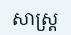សាស្រ្ត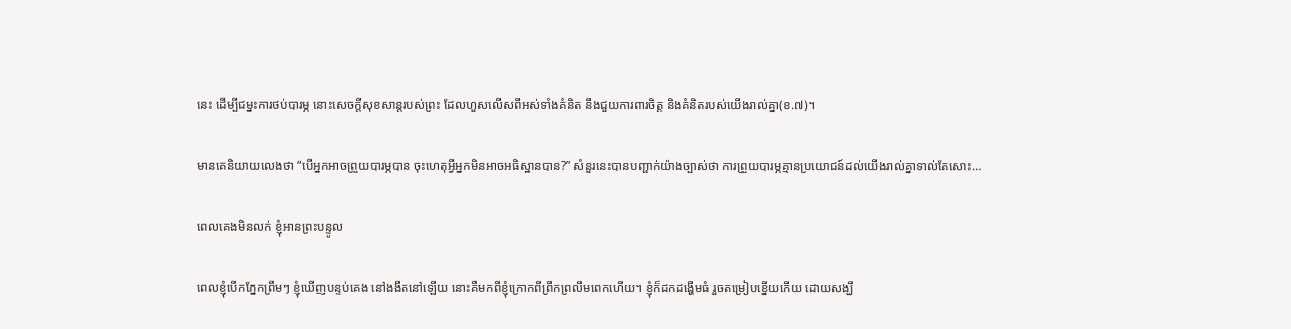នេះ ដើម្បីជម្នះការថប់បារម្ភ នោះសេចក្តីសុខសាន្តរបស់ព្រះ ដែលហួសលើសពីអស់ទាំងគំនិត នឹងជួយការពារចិត្ត និងគំនិតរបស់យើងរាល់គ្នា(ខ.៧)។

មានគេនិយាយលេងថា “បើអ្នកអាចព្រួយបារម្ភបាន ចុះហេតុអ្វីអ្នកមិនអាចអធិស្ឋានបាន?” សំនួរនេះបានបញ្ផាក់យ៉ាងច្បាស់ថា ការព្រួយបារម្ភគ្មានប្រយោជន៍ដល់យើងរាល់គ្នាទាល់តែសោះ…

ពេលគេងមិនលក់ ខ្ញុំអានព្រះបន្ទូល

ពេលខ្ញុំបើកភ្នែកព្រឹមៗ ខ្ញុំឃើញបន្ទប់គេង នៅងងឹតនៅឡើយ នោះគឺមកពីខ្ញុំក្រោកពីព្រឹកព្រលឹមពេកហើយ។ ខ្ញុំក៏ដកដង្ហើមធំ រួចតម្រៀបខ្នើយកើយ ដោយសង្ឃឹ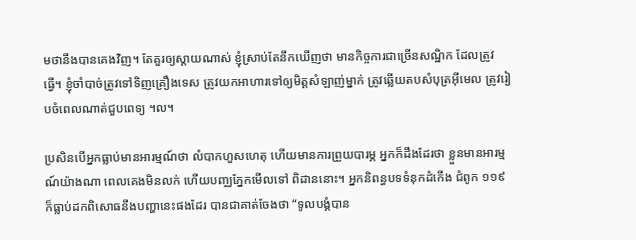មថានឹងបានគេងវិញ។ តែគួរឲ្យស្តាយណាស់ ខ្ញុំស្រាប់តែនឹកឃើញថា មានកិច្ចការជាច្រើនសណ្ឋិក ដែលត្រូវធ្វើ។ ខ្ញុំចាំបាច់ត្រូវទៅទិញគ្រឿងទេស ត្រូវយកអាហារទៅឲ្យមិត្តសំឡាញ់ម្នាក់ ត្រូវឆ្លើយតបសំបុត្រអ៊ីមេល ត្រូវរៀបចំពេលណាត់ជួបពេទ្យ ។ល។

ប្រសិនបើអ្នកធ្លាប់មានអារម្មណ៍ថា លំបាកហួសហេតុ ហើយមានការព្រួយបារម្ភ អ្នកក៏ដឹងដែរថា ខ្លួនមានអារម្មណ៍យ៉ាងណា ពេលគេងមិនលក់ ហើយបញ្ឈភ្នែកមើលទៅ ពិដាននោះ។ អ្នកនិពន្ធបទទំនុកដំកើង ជំពូក ១១៩ ក៏ធ្លាប់ដកពិសោធនឹងបញ្ហានេះផងដែរ បានជាគាត់ចែងថា “ទូលបង្គំបាន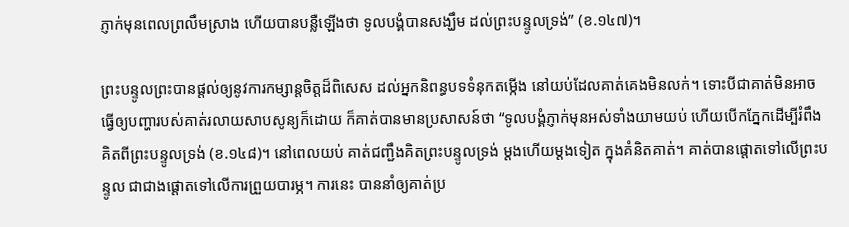ភ្ញាក់មុនពេលព្រលឹមស្រាង ហើយបានបន្លឺឡើងថា ទូលបង្គំបានសង្ឃឹម ដល់ព្រះបន្ទូលទ្រង់” (ខ.១៤៧)។

ព្រះបន្ទូលព្រះបានផ្តល់ឲ្យនូវការកម្សាន្តចិត្តដ៏ពិសេស ដល់អ្នកនិពន្ធបទទំនុកតម្កើង នៅយប់ដែលគាត់គេងមិនលក់។ ទោះបីជាគាត់មិនអាចធ្វើឲ្យបញ្ហារបស់គាត់រលាយសាបសូន្យក៏ដោយ ក៏គាត់បានមានប្រសាសន៍ថា “ទូលបង្គំភ្ញាក់មុនអស់ទាំងយាមយប់ ហើយបើកភ្នែកដើម្បីរំពឹងគិតពីព្រះបន្ទូលទ្រង់ (ខ.១៤៨)។ នៅពេលយប់ គាត់ជញ្ជឹងគិតព្រះបន្ទូលទ្រង់ ម្តងហើយម្តងទៀត ក្នុងគំនិតគាត់។ គាត់បានផ្តោតទៅលើព្រះបន្ទូល ជាជាងផ្តោតទៅលើការព្រួយបារម្ភ។ ការនេះ បាននាំឲ្យគាត់ប្រ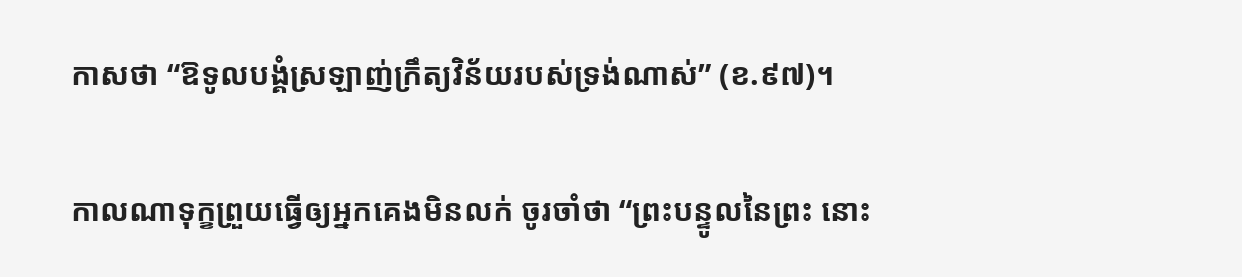កាសថា “ឱទូលបង្គំស្រឡាញ់ក្រឹត្យវិន័យរបស់ទ្រង់ណាស់” (ខ.៩៧)។

កាលណាទុក្ខព្រួយធ្វើឲ្យអ្នកគេងមិនលក់ ចូរចាំថា “ព្រះបន្ទូលនៃព្រះ នោះ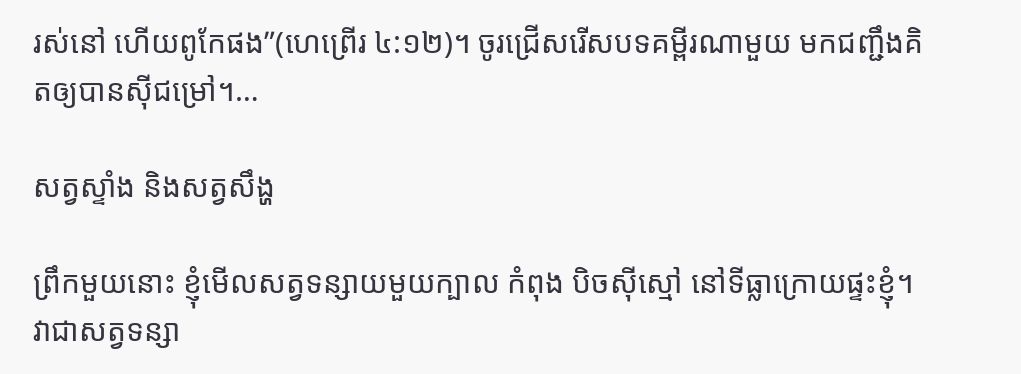រស់នៅ ហើយពូកែផង”(ហេព្រើរ ៤:១២)។ ចូរជ្រើសរើសបទគម្ពីរណាមួយ មកជញ្ជឹងគិតឲ្យបានស៊ីជម្រៅ។…

សត្វស្ទាំង និងសត្វសឹង្ហ

ព្រឹកមួយនោះ ខ្ញុំមើលសត្វទន្សាយមួយក្បាល កំពុង បិចស៊ីស្មៅ នៅទីធ្លាក្រោយផ្ទះខ្ញុំ។ វាជាសត្វទន្សា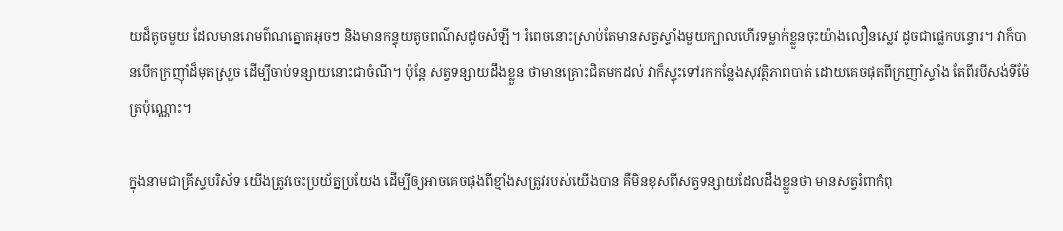យដ៏តូចមួយ ដែលមានរោមព៌ណត្នោតអុចៗ និងមានកន្ទុយតូចពណ៌សដូចសំឡី។ រំពេចនោះស្រាប់តែមានសត្វស្ទាំងមួយក្បាលហើរទម្លាក់ខ្លួនចុះយ៉ាងលឿនស្លេវ ដូចជាផ្លេកបន្ទោរ។ វាក៏បានបើកក្រញ៉ាំដ៏មុតស្រួច ដើម្បីចាប់ទន្សាយនោះជាចំណី។ ប៉ុន្តែ សត្វទន្សាយដឹងខ្លួន ថាមានគ្រោះជិតមកដល់ វាក៏ស្ទុះទៅរកកន្លែងសុវត្ថិភាពបាត់ ដោយគេចផុតពីក្រញាំស្ទាំង តែពីរបីសង់ទីម៉ែត្រប៉ុណ្ណោះ។

ក្នុងនាមជាគ្រីស្ទបរិស័ទ យើងត្រូវចេះប្រយ័ត្នប្រយែង ដើម្បីឲ្យអាចគេចផុងពីខ្មាំងសត្រូវរបស់យើងបាន គឺមិនខុសពីសត្វទន្សាយដែលដឹងខ្លួនថា មានសត្វរំពាកំពុ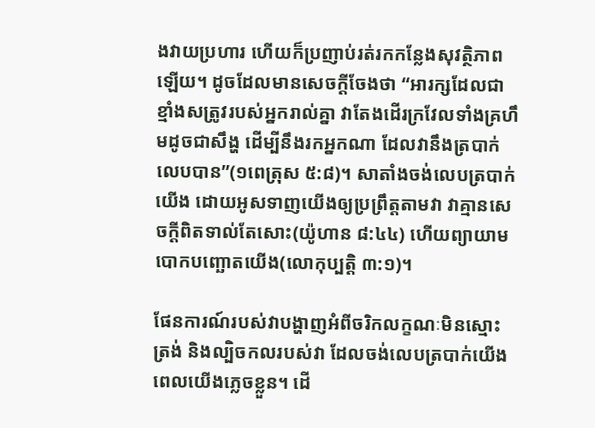ងវាយប្រហារ ហើយក៏ប្រញាប់រត់រកកន្លែងសុវត្ថិភាពឡើយ។ ដូចដែលមានសេចក្តីចែងថា “អារក្សដែលជាខ្មាំងសត្រូវរបស់អ្នករាល់គ្នា វាតែងដើរក្រវែលទាំងគ្រហឹមដូចជាសឹង្ហ ដើម្បីនឹងរកអ្នកណា ដែលវានឹងត្របាក់លេបបាន”(១ពេត្រុស ៥:៨)។ សាតាំងចង់លេបត្របាក់យើង ដោយអូសទាញយើងឲ្យប្រព្រឹត្តតាមវា វាគ្មានសេចក្តីពិតទាល់តែសោះ(យ៉ូហាន ៨:៤៤) ហើយព្យាយាមបោកបញ្ឆោតយើង(លោកុប្បត្តិ ៣:១)។

ផែនការណ៍របស់វាបង្ហាញអំពីចរិកលក្ខណៈមិនស្មោះត្រង់ និងល្បិចកលរបស់វា ដែលចង់លេបត្របាក់យើង ពេលយើងភ្លេចខ្លួន។ ដើ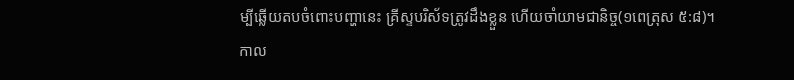ម្បីឆ្លើយតបចំពោះបញ្ហានេះ គ្រីស្ទបរិស័ទត្រូវដឹងខ្លួន ហើយចាំយាមជានិច្ច(១ពេត្រុស ៥:៨)។ កាល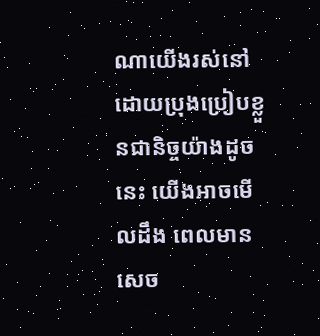ណាយើងរស់នៅដោយប្រុងប្រៀបខ្លួនជានិច្ចយ៉ាងដូចនេះ យើងអាចមើលដឹង ពេលមានសេច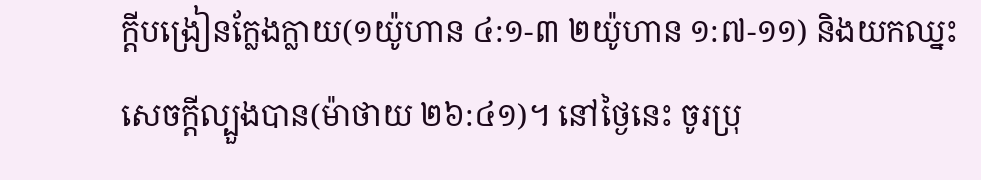ក្តីបង្រៀនក្លែងក្លាយ(១យ៉ូហាន ៤:១-៣ ២យ៉ូហាន ១:៧-១១) និងយកឈ្នះសេចក្តីល្បួងបាន(ម៉ាថាយ ២៦:៤១)។ នៅថ្ងៃនេះ ចូរប្រុ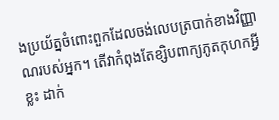ងប្រយ័ត្នចំពោះពួកដែលចង់លេបត្របាក់ខាងវិញ្ញាណរបស់អ្នក។ តើវាកំពុងតែខ្សិបពាក្យភូតកុហកអ្វីខ្លះ ដាក់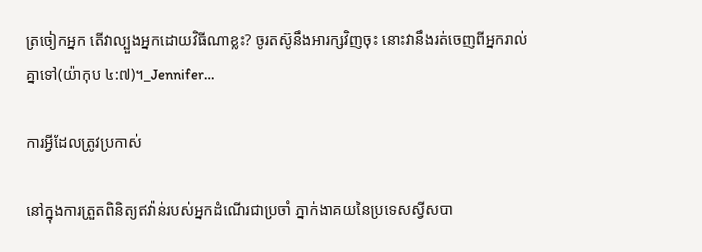ត្រចៀកអ្នក តើវាល្បួងអ្នកដោយវិធីណាខ្លះ? ចូរតស៊ូនឹងអារក្សវិញចុះ នោះវានឹងរត់ចេញពីអ្នករាល់គ្នាទៅ(យ៉ាកុប ៤:៧)។_Jennifer…

ការអ្វីដែលត្រូវប្រកាស់

នៅក្នុងការត្រួតពិនិត្យឥវ៉ាន់របស់អ្នកដំណើរជាប្រចាំ ភ្នាក់ងាគយនៃប្រទេសស្វីសបា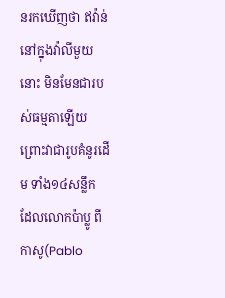នរកឃើញថា ឥវ៉ាន់នៅក្នុងវ៉ាលីមួយនោះ មិនមែនជារបស់ធម្មតាឡើយ ព្រោះវាជារូបគំនូរដើម ទាំង១៤សន្លឹក ដែលលោកប៉ាប្លូ ពីកាសូ(Pablo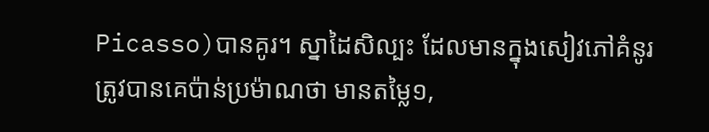Picasso)បានគូរ។ ស្នាដៃសិល្បះ ដែលមានក្នុងសៀវភៅគំនូរ ត្រូវបានគេប៉ាន់ប្រម៉ាណថា មានតម្លៃ១,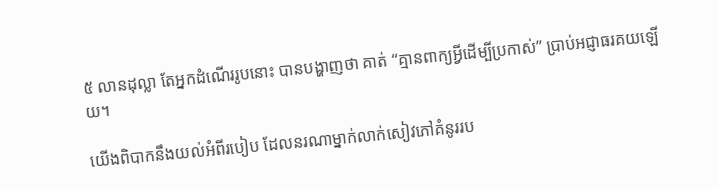៥ លានដុល្លា តែអ្នកដំណើររូបនោះ បានបង្ហាញថា គាត់ “គ្មានពាក្យអ្វីដើម្បីប្រកាស់” ប្រាប់អជ្ញាធរគយឡើយ។

យើងពិបាកនឹងយល់អំពីរបៀប ដែលនរណាម្នាក់លាក់សៀវភៅគំនូររប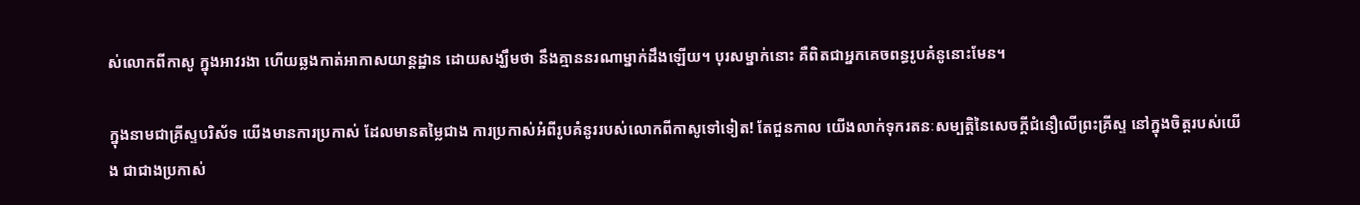ស់លោកពីកាសូ ក្នុងអាវរងា ហើយឆ្លងកាត់អាកាសយាន្តដ្ឋាន ដោយសង្ឃឹមថា នឹងគ្មាននរណាម្នាក់ដឹងឡើយ។ បុរសម្នាក់នោះ គឺពិតជាអ្នកគេចពន្ធរូបគំនូនោះមែន។

ក្នុងនាមជាគ្រីស្ទបរិស័ទ យើងមានការប្រកាស់ ដែលមានតម្លៃជាង ការប្រកាស់អំពីរូបគំនូររបស់លោកពីកាសូទៅទៀត! តែជួនកាល យើងលាក់ទុករតនៈសម្បត្តិនៃសេចក្តីជំនឿលើព្រះគ្រីស្ទ នៅក្នុងចិត្តរបស់យើង ជាជាងប្រកាស់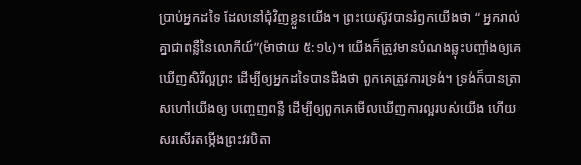ប្រាប់អ្នកដទៃ ដែលនៅជុំវិញខ្លួនយើង។ ព្រះយេស៊ូវបានរំឭកយើងថា “ អ្នករាល់គ្នាជាពន្លឺនៃលោកីយ៍”(ម៉ាថាយ ៥:១៤)។ យើងក៏ត្រូវមានបំណងឆ្លុះបញ្ចាំងឲ្យគេ ឃើញសិរីល្អព្រះ ដើម្បីឲ្យអ្នកដទៃបានដឹងថា ពួកគេត្រូវការទ្រង់។ ទ្រង់ក៏បានត្រាសហៅយើងឲ្យ បញ្ចេញពន្លឺ ដើម្បីឲ្យពួកគេមើលឃើញការល្អរបស់យើង ហើយសរសើរតម្កើងព្រះវរបិតា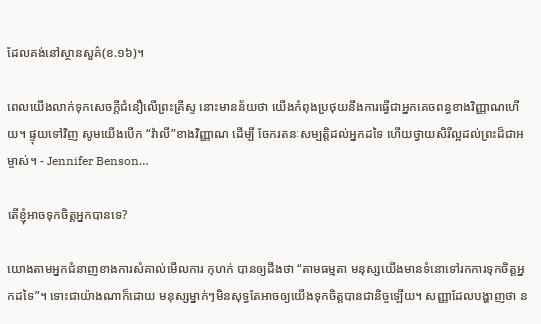ដែលគង់នៅស្ថានសួគ៌(ខ.១៦)។

ពេលយើងលាក់ទុកសេចក្តីជំនឿលើព្រះគ្រីស្ទ នោះមានន័យថា យើងកំពុងប្រថុយនឹងការធ្វើជាអ្នកគេចពន្ធខាងវិញ្ញាណហើយ។ ផ្ទុយទៅវិញ សូមយើងបើក “វ៉ាលី”ខាងវិញ្ញាណ ដើម្បី ចែករតនៈសម្បត្តិដល់អ្នកដទៃ ហើយថ្វាយសិរីល្អដល់ព្រះដ៏ជាអម្ចាស់។ - Jennifer Benson…

តើខ្ញុំអាចទុកចិត្តអ្នកបានទេ?

យោងតាមអ្នកជំនាញខាងការសំគាល់មើលការ កុហក់ បានឲ្យដឹងថា “តាមធម្មតា មនុស្សយើងមានទំនោទៅរកការទុកចិត្តអ្នកដទៃ”។ ទោះជាយ៉ាងណាក៏ដោយ មនុស្សម្នាក់ៗមិនសុទ្ធតែអាចឲ្យយើងទុកចិត្តបានជានិច្ចឡើយ។ សញ្ញាដែលបង្ហាញថា ន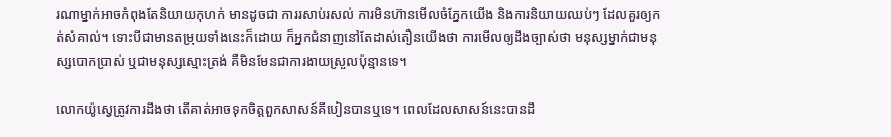រណាម្នាក់អាចកំពុងតែនិយាយកុហក់ មានដូចជា ការរសាប់រសល់ ការមិនហ៊ានមើលចំភ្នែកយើង និងការនិយាយឈប់ៗ ដែលគួរឲ្យកត់សំគាល់។ ទោះបីជាមានតម្រុយទាំងនេះក៏ដោយ ក៏អ្នកជំនាញនៅតែដាស់តឿនយើងថា ការមើលឲ្យដឹងច្បាស់ថា មនុស្សម្នាក់ជាមនុស្សបោកប្រាស់ ឬជាមនុស្សស្មោះត្រង់ គឺមិនមែនជាការងាយស្រួលប៉ុន្មានទេ។

លោកយ៉ូស្វេត្រូវការដឹងថា តើគាត់អាចទុកចិត្តពួកសាសន៍គីបៀនបានឬទេ។ ពេលដែលសាសន៍នេះបានដឹ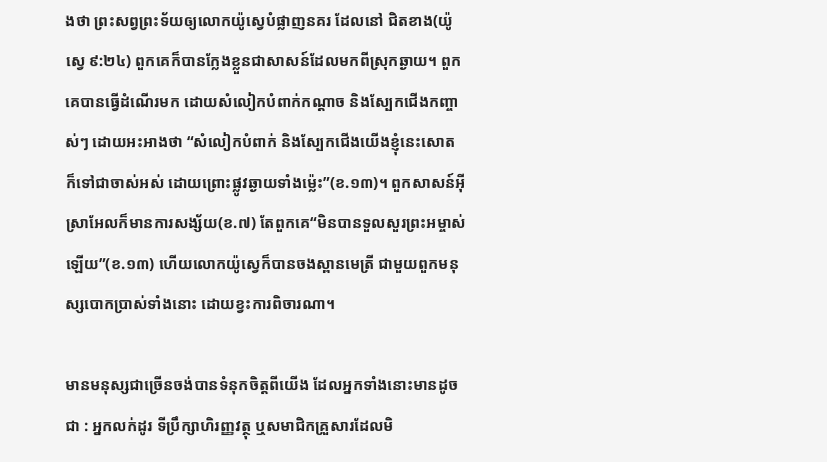ងថា ព្រះសព្វព្រះទ័យឲ្យលោកយ៉ូស្វេបំផ្លាញនគរ ដែលនៅ ជិតខាង(យ៉ូស្វេ ៩:២៤) ពួកគេក៏បានក្លែងខ្លួនជាសាសន៍ដែលមកពីស្រុកឆ្ងាយ។ ពួកគេបានធ្វើដំណើរមក ដោយសំលៀកបំពាក់កណ្តាច និងស្បែកជើងកញ្ចាស់ៗ ដោយអះអាងថា “សំលៀកបំពាក់ និងស្បែកជើងយើងខ្ញុំនេះសោត ក៏ទៅជាចាស់អស់ ដោយព្រោះផ្លូវឆ្ងាយទាំងម៉្លេះ”(ខ.១៣)។ ពួកសាសន៍អ៊ីស្រាអែលក៏មានការសង្ស័យ(ខ.៧) តែពួកគេ“មិនបានទួលសួរព្រះអម្ចាស់ឡើយ”(ខ.១៣) ហើយលោកយ៉ូស្វេក៏បានចងស្ពានមេត្រី ជាមួយពួកមនុស្សបោកប្រាស់ទាំងនោះ ដោយខ្វះការពិចារណា។

មានមនុស្សជាច្រើនចង់បានទំនុកចិត្តពីយើង ដែលអ្នកទាំងនោះមានដូចជា : អ្នកលក់ដូរ ទីប្រឹក្សាហិរញ្ញវត្ថុ ឬសមាជិកគ្រួសារដែលមិ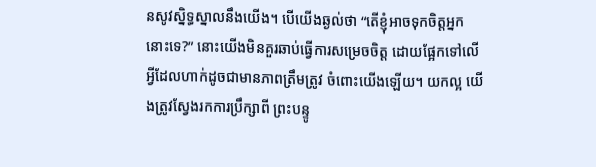នសូវស្និទ្ធស្នាលនឹងយើង។ បើយើងឆ្ងល់ថា “តើខ្ញុំអាចទុកចិត្តអ្នកនោះទេ?” នោះយើងមិនគួរឆាប់ធ្វើការសម្រេចចិត្ត ដោយផ្អែកទៅលើអ្វីដែលហាក់ដូចជាមានភាពត្រឹមត្រូវ ចំពោះយើងឡើយ។ យកល្អ យើងត្រូវស្វែងរកការប្រឹក្សាពី ព្រះបន្ទូ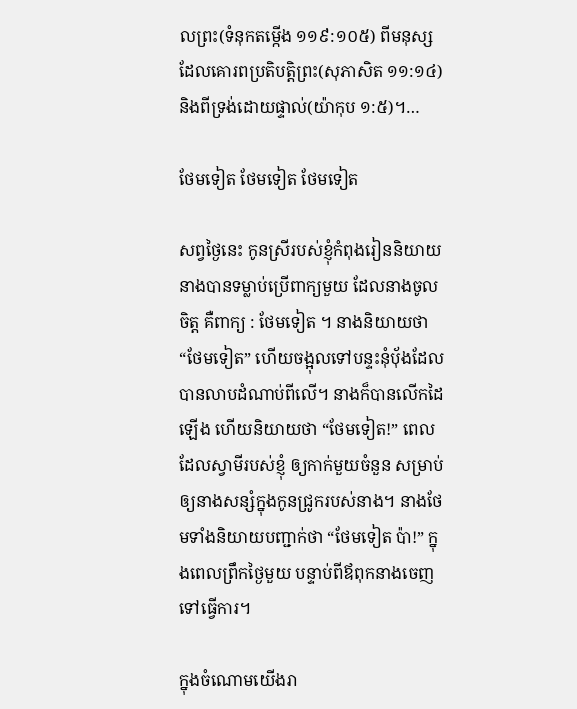លព្រះ(ទំនុកតម្កើង ១១៩:១០៥) ពីមនុស្សដែលគោរពប្រតិបត្តិព្រះ(សុភាសិត ១១:១៤) និងពីទ្រង់ដោយផ្ទាល់(យ៉ាកុប ១:៥)។…

ថែមទៀត ថែមទៀត ថែមទៀត

សព្វថ្ងៃនេះ កូនស្រីរបស់ខ្ញុំកំពុងរៀននិយាយ នាងបានទម្លាប់ប្រើពាក្យមួយ ដែលនាងចូលចិត្ត គឺពាក្យ : ថែមទៀត ។ នាងនិយាយថា “ថែមទៀត” ហើយចង្អុលទៅបន្ទះនុំប៉័ងដែលបានលាបដំណាប់ពីលើ។ នាងក៏បានលើកដៃឡើង ហើយនិយាយថា “ថែមទៀត!” ពេលដែលស្វាមីរបស់ខ្ញុំ ឲ្យកាក់មួយចំនួន សម្រាប់ឲ្យនាងសន្សំក្នុងកូនជ្រូករបស់នាង។ នាងថែមទាំងនិយាយបញ្ជាក់ថា “ថែមទៀត ប៉ា!” ក្នុងពេលព្រឹកថ្ងៃមួយ បន្ទាប់ពីឪពុកនាងចេញទៅធ្វើការ។

ក្នុងចំណោមយើងរា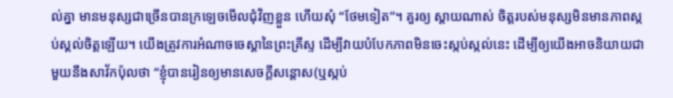ល់គ្នា មានមនុស្សជាច្រើនបានក្រឡេចមើលជុំវិញខ្លួន ហើយសុំ “ថែមទៀត”។ គួរឲ្យ ស្តាយណាស់ ចិត្តរបស់មនុស្សមិនមានភាពស្កប់ស្គល់ចិត្តឡើយ។ យើងត្រូវការអំណាចចេស្តានៃព្រះគ្រីស្ទ ដើម្បីវាយបំបែកភាពមិនចេះស្កប់ស្កល់នេះ ដើម្បីឲ្យយើងអាចនិយាយជាមួយនឹងសាវ័កប៉ុលថា “ខ្ញុំបានរៀនឲ្យមានសេចក្តីសន្តោស(ឬស្កប់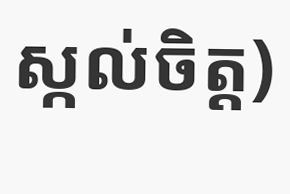ស្កល់ចិត្ត)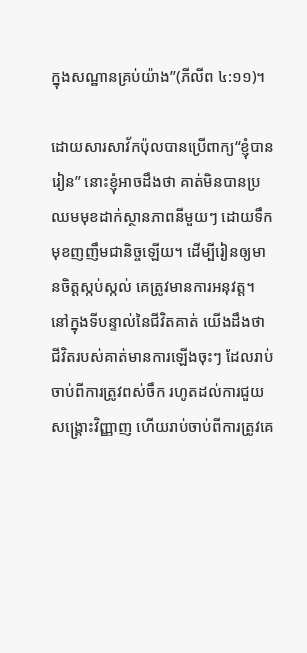ក្នុងសណ្ឋានគ្រប់យ៉ាង”(ភីលីព ៤:១១)។

ដោយសារសាវ័កប៉ុលបានប្រើពាក្យ“ខ្ញុំបានរៀន” នោះខ្ញុំអាចដឹងថា គាត់មិនបានប្រឈមមុខដាក់ស្ថានភាពនីមួយៗ ដោយទឹកមុខញញឹមជានិច្ចឡើយ។ ដើម្បីរៀនឲ្យមានចិត្តស្កប់ស្កល់ គេត្រូវមានការអនុវត្ត។ នៅក្នុងទីបន្ទាល់នៃជីវិតគាត់ យើងដឹងថា ជីវិតរបស់គាត់មានការឡើងចុះៗ ដែលរាប់ចាប់ពីការត្រូវពស់ចឹក រហូតដល់ការជួយសង្គ្រោះវិញ្ញាញ ហើយរាប់ចាប់ពីការត្រូវគេ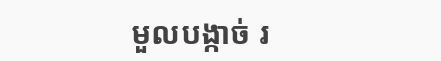មួលបង្កាច់ រ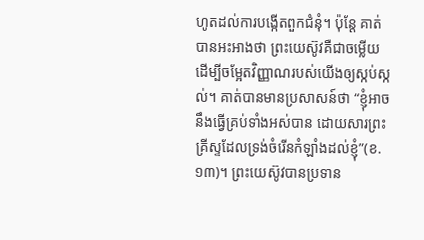ហូតដល់ការបង្កើតពួកជំនុំ។ ប៉ុន្តែ គាត់បានអះអាងថា ព្រះយេស៊ូវគឺជាចម្លើយ ដើម្បីចម្អែតវិញ្ញាណរបស់យើងឲ្យស្កប់ស្កល់។ គាត់បានមានប្រសាសន៍ថា “ខ្ញុំអាចនឹងធ្វើគ្រប់ទាំងអស់បាន ដោយសារព្រះគ្រីស្ទដែលទ្រង់ចំរើនកំឡាំងដល់ខ្ញុំ”(ខ.១៣)។ ព្រះយេស៊ូវបានប្រទាន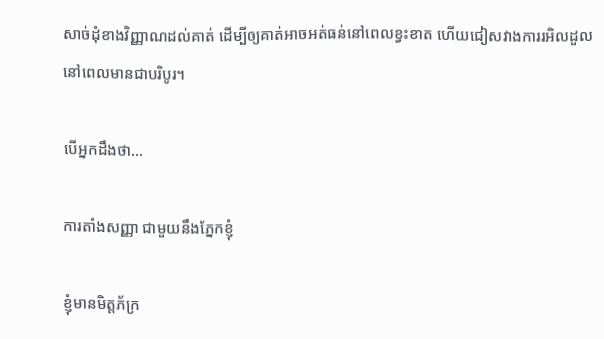សាច់ដុំខាងវិញ្ញាណដល់គាត់ ដើម្បីឲ្យគាត់អាចអត់ធន់នៅពេលខ្វះខាត ហើយជៀសវាងការរអិលដួល នៅពេលមានជាបរិបូរ។

បើអ្នកដឹងថា…

ការតាំងសញ្ញា ជាមួយនឹងភ្នែកខ្ញុំ

ខ្ញុំមានមិត្តភ័ក្រ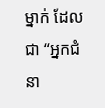ម្នាក់ ដែលជា “អ្នកជំនា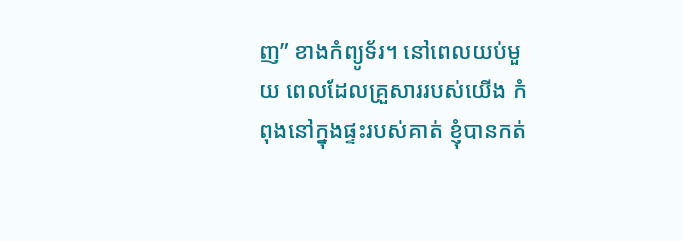ញ” ខាងកំព្យូទ័រ។ នៅពេលយប់មួយ ពេលដែលគ្រួសាររបស់យើង កំពុងនៅក្នុងផ្ទះរបស់គាត់ ខ្ញុំបានកត់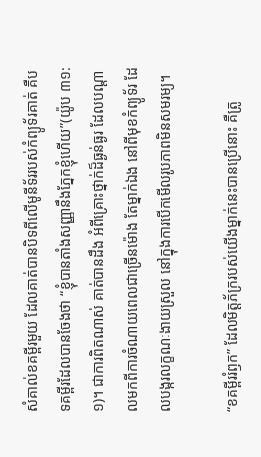សំគាល់ខគម្ពីរមួយ ដែលគាត់បានបិទពីលើមូនីទ័ររបស់កំព្យូទ័រគាត់ គឺបទគម្ពីរដែលបានចែងថា “ខ្ញុំបានតាំងសញ្ញានឹងភ្នែកខ្ញុំហើយ”(យ៉ូប ៣១:១)។ ជាការពិតណាស់ គាត់បានដឹង អំពីគ្រោះថ្នាក់ដ៏ធ្ងន់ធ្ងរ ដែលបណ្តាលមកពីការចំណាយពេលជាច្រើនម៉ោង តែម្នាក់ឯង នៅពីមុខកំព្យូទ័រ ដែលបង្ករលក្ខណៈងាយស្រួល នៅក្នុងការបើកមើលរូបភាពមិនសមរម្យ។

“ខគម្ពីររំឭក” ដែលមិត្តភ័ក្ររបស់យើងម្នាក់នេះបានប្រើនោះ គឺត្រូ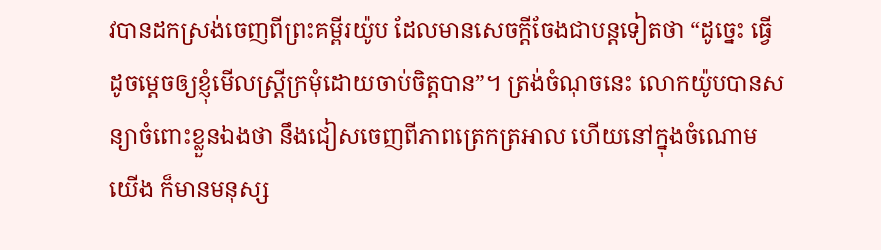វបានដកស្រង់ចេញពីព្រះគម្ពីរយ៉ូប ដែលមានសេចក្តីចែងជាបន្តទៀតថា “ដូច្នេះ ធ្វើដូចម្តេចឲ្យខ្ញុំមើលស្ត្រីក្រមុំដោយចាប់ចិត្តបាន”។ ត្រង់ចំណុចនេះ លោកយ៉ូបបានសន្យាចំពោះខ្លួនឯងថា នឹងជៀសចេញពីភាពត្រេកត្រអាល ហើយនៅក្នុងចំណោមយើង ក៏មានមនុស្ស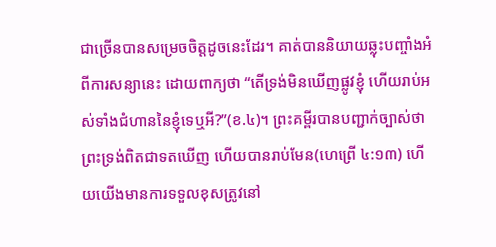ជាច្រើនបានសម្រេចចិត្តដូចនេះដែរ។ គាត់បាននិយាយឆ្លុះបញ្ចាំងអំពីការសន្យានេះ ដោយពាក្យថា “តើទ្រង់មិនឃើញផ្លូវខ្ញុំ ហើយរាប់អស់ទាំងជំហាននៃខ្ញុំទេឬអី?”(ខ.៤)។ ព្រះគម្ពីរបានបញ្ជាក់ច្បាស់ថា ព្រះទ្រង់ពិតជាទតឃើញ ហើយបានរាប់មែន(ហេព្រើ ៤:១៣) ហើយយើងមានការទទួលខុសត្រូវនៅ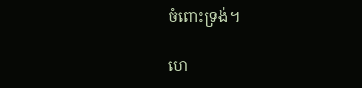ចំពោះទ្រង់។

ហេ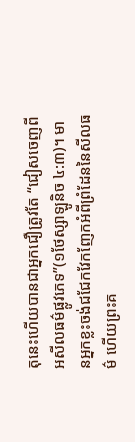តុនេះហើយបានជាអ្នកជឿត្រូវតែ “ជៀសចេញពីអសីលធម៌ផ្លូវភេទ”(១ថែស្សាឡូនិច ៤:៣)។ មានអ្នកខ្លះចង់ជជែកវែកញែកអំពីព្រំដែននៃសីលធម៌ ហើយព្រះគ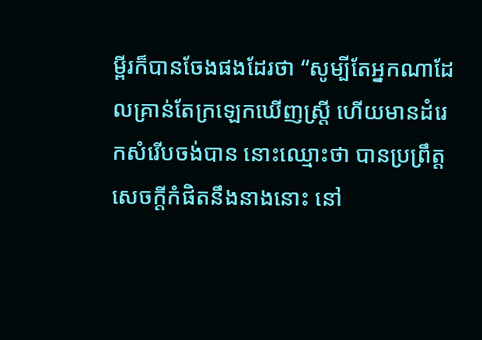ម្ពីរក៏បានចែងផងដែរថា “សូម្បីតែអ្នកណាដែលគ្រាន់តែក្រឡេកឃើញស្ត្រី ហើយមានដំរេកសំរើបចង់បាន នោះឈ្មោះថា បានប្រព្រឹត្តសេចក្តីកំផិតនឹងនាងនោះ នៅ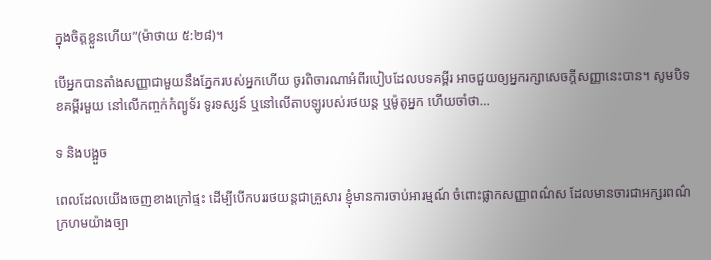ក្នុងចិត្តខ្លួនហើយ”(ម៉ាថាយ ៥:២៨)។

បើអ្នកបានតាំងសញ្ញាជាមួយនឹងភ្នែករបស់អ្នកហើយ ចូរពិចារណាអំពីរបៀបដែលបទគម្ពីរ អាចជួយឲ្យអ្នករក្សាសេចក្តីសញ្ញានេះបាន។ សូមបិទខគម្ពីរមួយ នៅលើកញ្ចក់កំព្យូទ័រ ទូរទស្សន៍ ឬនៅលើតាបឡូរបស់រថយន្ត ឬម៉ូតូអ្នក ហើយចាំថា…

ទ និងបង្អួច

ពេលដែលយើងចេញខាងក្រៅផ្ទះ ដើម្បីបើកបររថយន្តជាគ្រួសារ ខ្ញុំមានការចាប់អារម្មណ៍ ចំពោះផ្លាកសញ្ញាពណ៌ស ដែលមានចារជាអក្សរពណ៌ក្រហមយ៉ាងច្បា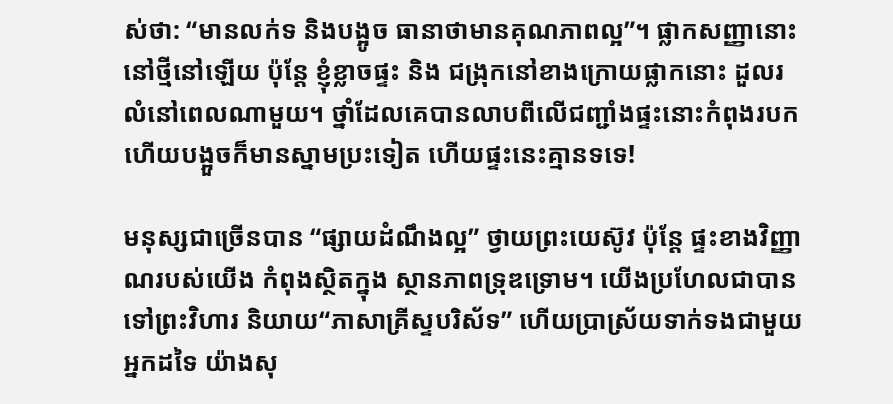ស់ថា: “មានលក់ទ និងបង្អូច ធានាថាមានគុណភាពល្អ”។ ផ្លាកសញ្ញានោះនៅថ្មីនៅឡើយ ប៉ុន្តែ ខ្ញុំខ្លាចផ្ទះ និង ជង្រុកនៅខាងក្រោយផ្លាកនោះ ដួលរលំនៅពេលណាមួយ។ ថ្នាំដែលគេបានលាបពីលើជញ្ជាំងផ្ទះនោះកំពុងរបក ហើយបង្អួចក៏មានស្នាមប្រះទៀត ហើយផ្ទះនេះគ្មានទទេ!

មនុស្សជាច្រើនបាន “ផ្សាយដំណឹងល្អ” ថ្វាយព្រះយេស៊ូវ ប៉ុន្តែ ផ្ទះខាងវិញ្ញាណរបស់យើង កំពុងស្ថិតក្នុង ស្ថានភាពទ្រុឌទ្រោម។ យើងប្រហែលជាបានទៅព្រះវិហារ និយាយ“ភាសាគ្រីស្ទបរិស័ទ” ហើយប្រាស្រ័យទាក់ទងជាមួយអ្នកដទៃ យ៉ាងសុ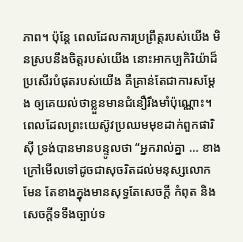ភាព។ ប៉ុន្តែ ពេលដែលការប្រព្រឹត្តរបស់យើង មិនស្របនឹងចិត្តរបស់យើង នោះអាកប្បកិរិយ៉ាដ៏ប្រសើរបំផុតរបស់យើង គឺគ្រាន់តែជាការសម្តែង ឲ្យគេយល់ថាខ្លួនមានជំនឿរឹងមាំប៉ុណ្ណោះ។ ពេលដែលព្រះយេស៊ូវប្រឈមមុខដាក់ពួកផារិស៊ី ទ្រង់បានមានបន្ទូលថា “អ្នករាល់គ្នា … ខាងក្រៅមើលទៅដូចជាសុចរិតដល់មនុស្សលោកមែន តែខាងក្នុងមានសុទ្ធតែសេចក្តី កំពុត និងសេចក្តីទទឹងច្បាប់ទ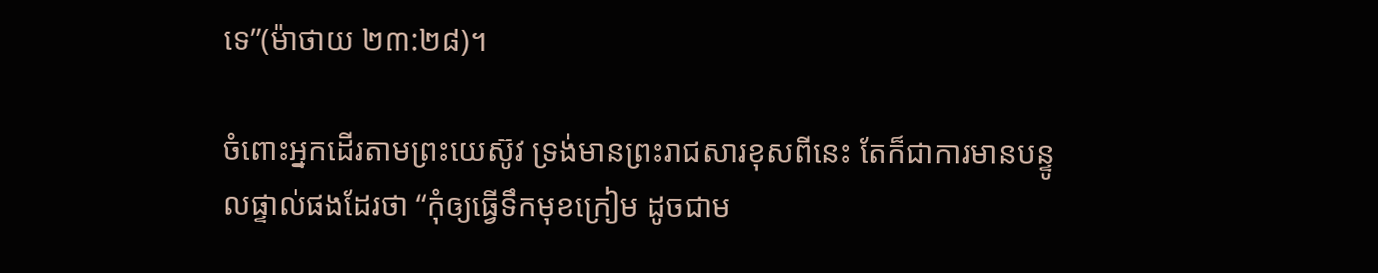ទេ”(ម៉ាថាយ ២៣:២៨)។

ចំពោះអ្នកដើរតាមព្រះយេស៊ូវ ទ្រង់មានព្រះរាជសារខុសពីនេះ តែក៏ជាការមានបន្ទូលផ្ទាល់ផងដែរថា “កុំឲ្យធ្វើទឹកមុខក្រៀម ដូចជាម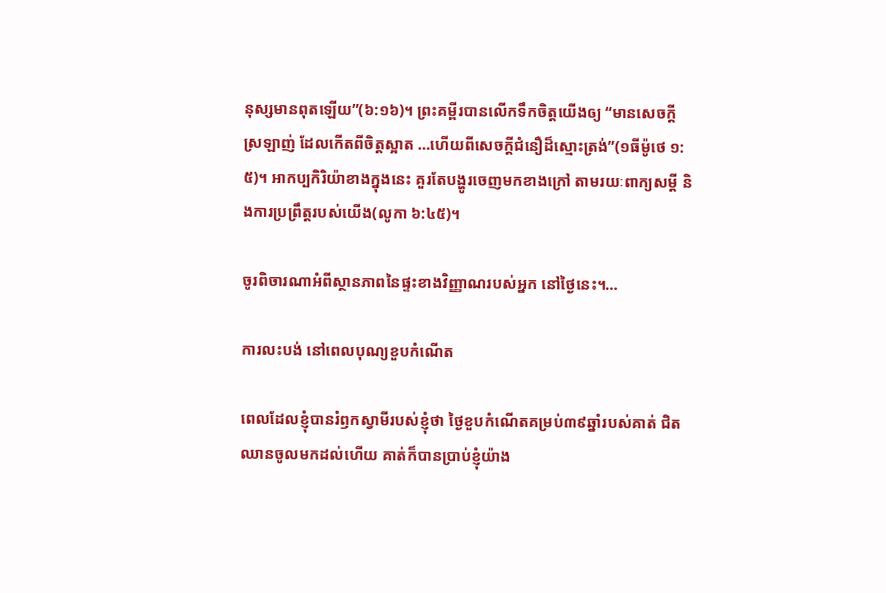នុស្សមានពុតឡើយ”(៦:១៦)។ ព្រះគម្ពីរបានលើកទឹកចិត្តយើងឲ្យ “មានសេចក្តីស្រឡាញ់ ដែលកើតពីចិត្តស្អាត …ហើយពីសេចក្តីជំនឿដ៏ស្មោះត្រង់”(១ធីម៉ូថេ ១:៥)។ អាកប្បកិរិយ៉ាខាងក្នុងនេះ គួរតែបង្ហូរចេញមកខាងក្រៅ តាមរយៈពាក្យសម្តី និងការប្រព្រឹត្តរបស់យើង(លូកា ៦:៤៥)។

ចូរពិចារណាអំពីស្ថានភាពនៃផ្ទះខាងវិញ្ញាណរបស់អ្នក នៅថ្ងៃនេះ។…

ការលះបង់ នៅពេលបុណ្យខួបកំណើត

ពេលដែលខ្ញុំបានរំឭកស្វាមីរបស់ខ្ញុំថា ថ្ងៃខួបកំណើតគម្រប់៣៩ឆ្នាំរបស់គាត់ ជិតឈានចូលមកដល់ហើយ គាត់ក៏បានប្រាប់ខ្ញុំយ៉ាង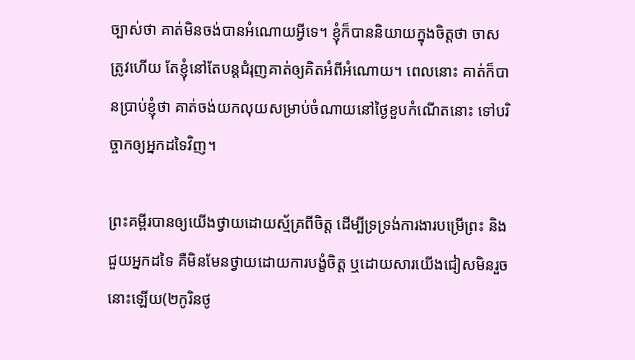ច្បាស់ថា គាត់មិនចង់បានអំណោយអ្វីទេ។ ខ្ញុំក៏បាននិយាយក្នុងចិត្តថា ចាស ត្រូវហើយ តែខ្ញុំនៅតែបន្តជំរុញគាត់ឲ្យគិតអំពីអំណោយ។ ពេលនោះ គាត់ក៏បានប្រាប់ខ្ញុំថា គាត់ចង់យកលុយសម្រាប់ចំណាយនៅថ្ងៃខួបកំណើតនោះ ទៅបរិច្ចាកឲ្យអ្នកដទៃវិញ។

ព្រះគម្ពីរបានឲ្យយើងថ្វាយដោយស្ម័គ្រពីចិត្ត ដើម្បីទ្រទ្រង់ការងារបម្រើព្រះ និងជួយអ្នកដទៃ គឺមិនមែនថ្វាយដោយការបង្ខំចិត្ត ឬដោយសារយើងជៀសមិនរួចនោះឡើយ(២កូរិនថូ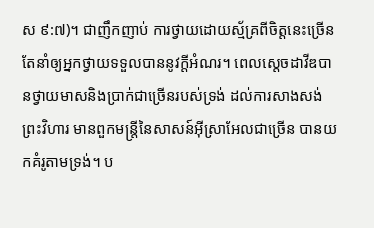ស ៩:៧)។ ជាញឹកញាប់ ការថ្វាយដោយស្ម័គ្រពីចិត្តនេះច្រើនតែនាំឲ្យអ្នកថ្វាយទទួលបាននូវក្តីអំណរ។ ពេលស្តេចដាវីឌបានថ្វាយមាសនិងប្រាក់ជាច្រើនរបស់ទ្រង់ ដល់ការសាងសង់ព្រះវិហារ មានពួកមន្ត្រីនៃសាសន៍អ៊ីស្រាអែលជាច្រើន បានយកគំរូតាមទ្រង់។ ប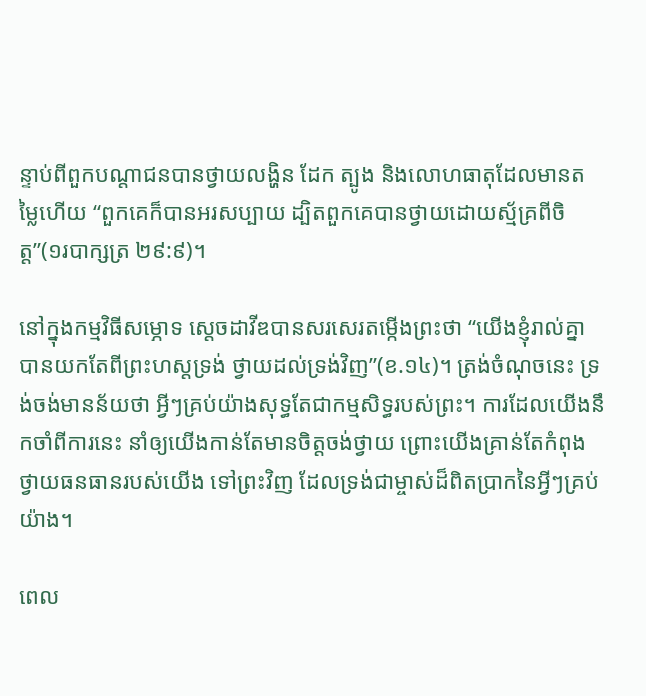ន្ទាប់ពីពួកបណ្តាជនបានថ្វាយលង្ហិន ដែក ត្បូង និងលោហធាតុដែលមានតម្លៃហើយ “ពួកគេក៏បានអរសប្បាយ ដ្បិតពួកគេបានថ្វាយដោយស្ម័គ្រពីចិត្ត”(១របាក្សត្រ ២៩:៩)។

នៅក្នុងកម្មវិធីសម្ភោទ ស្តេចដាវីឌបានសរសេរតម្កើងព្រះថា “យើងខ្ញុំរាល់គ្នាបានយកតែពីព្រះហស្តទ្រង់ ថ្វាយដល់ទ្រង់វិញ”(ខ.១៤)។ ត្រង់ចំណុចនេះ ទ្រង់ចង់មានន័យថា អ្វីៗគ្រប់យ៉ាងសុទ្ធតែជាកម្មសិទ្ធរបស់ព្រះ។ ការដែលយើងនឹកចាំពីការនេះ នាំឲ្យយើងកាន់តែមានចិត្តចង់ថ្វាយ ព្រោះយើងគ្រាន់តែកំពុងថ្វាយធនធានរបស់យើង ទៅព្រះវិញ ដែលទ្រង់ជាម្ចាស់ដ៏ពិតប្រាកនៃអ្វីៗគ្រប់យ៉ាង។

ពេល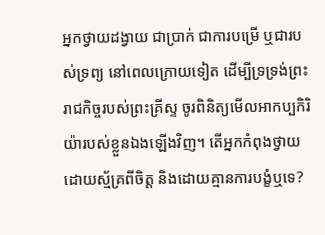អ្នកថ្វាយដង្វាយ ជាប្រាក់ ជាការបម្រើ ឬជារបស់ទ្រព្យ នៅពេលក្រោយទៀត ដើម្បីទ្រទ្រង់ព្រះរាជកិច្ចរបស់ព្រះគ្រីស្ទ ចូរពិនិត្យមើលអាកប្បកិរិយ៉ារបស់ខ្លួនឯងឡើងវិញ។ តើអ្នកកំពុងថ្វាយដោយស្ម័គ្រពីចិត្ត និងដោយគ្មានការបង្ខំឬទេ?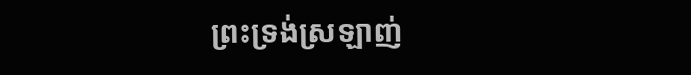ព្រះទ្រង់ស្រឡាញ់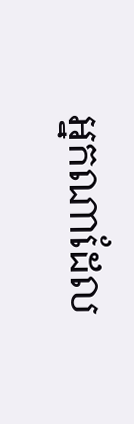អ្នកណាដែល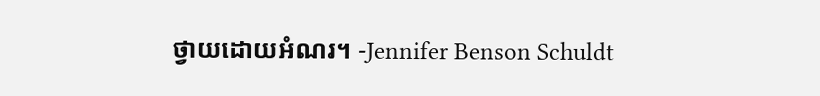ថ្វាយដោយអំណរ។ -Jennifer Benson Schuldt